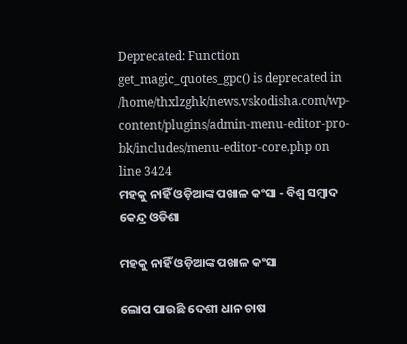Deprecated: Function get_magic_quotes_gpc() is deprecated in /home/thxlzghk/news.vskodisha.com/wp-content/plugins/admin-menu-editor-pro-bk/includes/menu-editor-core.php on line 3424
ମହକୁ ନାହିଁ ଓଡ଼ିଆଙ୍କ ପଖାଳ କଂସା - ବିଶ୍ୱ ସମ୍ବାଦ କେନ୍ଦ୍ର ଓଡିଶା

ମହକୁ ନାହିଁ ଓଡ଼ିଆଙ୍କ ପଖାଳ କଂସା

ଲୋପ ପାଉଛି ଦେଶୀ ଧାନ ଚାଷ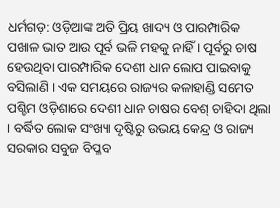ଧର୍ମଗଡ଼: ଓଡ଼ିଆଙ୍କ ଅତି ପ୍ରିୟ ଖାଦ୍ୟ ଓ ପାରମ୍ପାରିକ ପଖାଳ ଭାତ ଆଉ ପୂର୍ବ ଭଳି ମହକୁ ନାହିଁ । ପୂର୍ବରୁ ଚାଷ ହେଉଥିବା ପାରମ୍ପାରିକ ଦେଶୀ ଧାନ ଲୋପ ପାଇବାକୁ ବସିଲାଣି । ଏକ ସମୟରେ ରାଜ୍ୟର କଳାହାଣ୍ଡି ସମେତ ପଶ୍ଚିମ ଓଡ଼ିଶାରେ ଦେଶୀ ଧାନ ଚାଷର ବେଶ୍ ଚାହିଦା ଥିଲା । ବର୍ଦ୍ଧିତ ଲୋକ ସଂଖ୍ୟା ଦୃଷ୍ଟିରୁ ଉଭୟ କେନ୍ଦ୍ର ଓ ରାଜ୍ୟ ସରକାର ସବୁଜ ବିପ୍ଳବ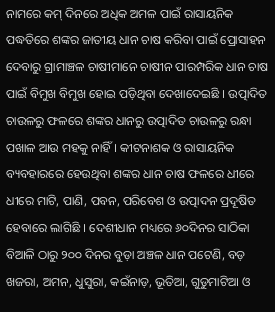ନାମରେ କମ୍ ଦିନରେ ଅଧିକ ଅମଳ ପାଇଁ ରାସାୟନିକ ପଦ୍ଧତିରେ ଶଙ୍କର ଜାତୀୟ ଧାନ ଚାଷ କରିବା ପାଇଁ ପ୍ରୋସାହନ ଦେବାରୁ ଗ୍ରାମାଞ୍ଚଳ ଚାଷୀମାନେ ଚାଷୀନ ପାରମ୍ପରିକ ଧାନ ଚାଷ ପାଇଁ ବିମୁଖ ବିମୁଖ ହୋଇ ପଡ଼ିଥିବା ଦେଖାଦେଇଛି । ଉତ୍ପାଦିତ ଚାଉଳରୁ ଫଳରେ ଶଙ୍କର ଧାନରୁ ଉତ୍ପାଦିତ ଚାଉଳରୁ ରନ୍ଧା ପଖାଳ ଆଉ ମହକୁ ନାହିଁ । କୀଟନାଶକ ଓ ରାସାୟନିକ ବ୍ୟବହାରରେ ହେଉଥିବା ଶଙ୍କର ଧାନ ଚାଷ ଫଳରେ ଧୀରେ ଧୀରେ ମାଟି, ପାଣି, ପବନ, ପରିବେଶ ଓ ଉତ୍ପାଦନ ପ୍ରଦୂଷିତ ହେବାରେ ଲାଗିଛି । ଦେଶୀଧାନ ମଧ୍ୟରେ ୬୦ଦିନର ସାଠିକା ବିଆଳି ଠାରୁ ୨୦୦ ଦିନର ବୁଡ଼ା ଅଞ୍ଚଳ ଧାନ ପଟେଣି, ବଡ଼ ଖଜରା, ଅମନ, ଧୁସୁରା, କଇଁନାଡ଼, ଭୂତିଆ, ଗୁଡୁମାଟିଆ ଓ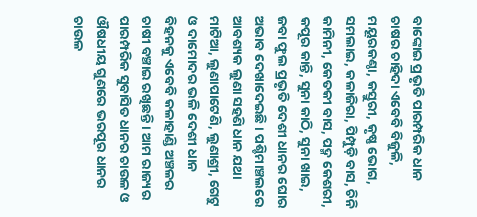ବାଙ୍କୋଇ ପ୍ରଭୃତି ପାରମ୍ପରିକ ଧାନ ଚାଷର ଚାହିଦା ଏବେବି ବିଜୁଳି, ମୟୂରକଣ୍ଠା, କସ୍ତୁରୀ, କୃଷ୍ଣ ଭୋଗ, ସମଲାଇ, କଳାଜିରା, ପିମ୍ପୁଡ଼ି ବାସ, ଚିନି କାମିନୀ, କେତକୀ ବାସ, ପଦ୍ମ କେଶରୀ, କପୂର କାନ୍ତି, ସୁନା କାଠି, ସୁନା ଖାଇ, ଜବା ଫୁଲ ପ୍ରଭୃତି ଦେଶୀ ଧାନର ଘୋର ଅଭାବ ଦେଖାଦେଇଛି । ପଶ୍ଚିମାଞ୍ଚଲରେ ଆବଶ୍ୟକ ଲୁଣା ସହଣି ଧାନ ଯଥା ମାଟିଆ, ଲୁଣାପାଟେଣି, ଲୁଣାଶ୍ରୀ, ଗେଟୁ ଓ ଦାମୋଦର ଭଳି ଦେଶୀ ଧାନ ବିହନକୁ ଏବେବି କଳାହାଣ୍ଡି ଅଞ୍ଚଳର ଚାଷୀ ବଞ୍ଚାଇ ରଖିଛନ୍ତି । ଆମ ରାଜ୍ୟର ପାରମ୍ପରିକ ସୁବାସିତ ଧାନର ଚାଉଳ ଓ ଔଷଧୀୟ ଗୁଣରେ ଭରପୂର ଧାନର ଚାଉଳ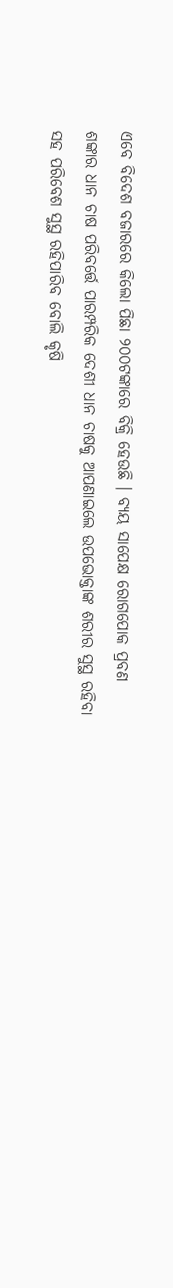ଏବେ ବିଦେଶ ବଜାରରେ କିଲୋ ପିଛା ୨୦୦ଟଙ୍କାରେ ବିକ୍ରି ହେଉଛି । ବ୍ୟୟ ସାପେକ୍ଷ ରୋଗପୋକ ପ୍ରବଣ ଶଙ୍କାର ଧାନ ଚାଷ ପରିବର୍ତ୍ତେ ପାରମ୍ପରିକ ଦେଶୀ ଧାନ ଚାଷକୁ ଆପଣାଇଲେ ଉପଭୋକ୍ତାଙ୍କ ଶରୀର ସୁସ୍ଥ ରହିବା ସହ ପରିବେଶ ସୁସ୍ଥ ରହିପାରିବ ବୋଲି କୃଷି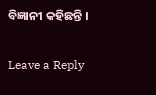ବିଜ୍ଞାନୀ କହିଛନ୍ତି ।

Leave a Reply